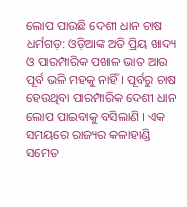ଲୋପ ପାଉଛି ଦେଶୀ ଧାନ ଚାଷ
ଧର୍ମଗଡ଼: ଓଡ଼ିଆଙ୍କ ଅତି ପ୍ରିୟ ଖାଦ୍ୟ ଓ ପାରମ୍ପାରିକ ପଖାଳ ଭାତ ଆଉ ପୂର୍ବ ଭଳି ମହକୁ ନାହିଁ । ପୂର୍ବରୁ ଚାଷ ହେଉଥିବା ପାରମ୍ପାରିକ ଦେଶୀ ଧାନ ଲୋପ ପାଇବାକୁ ବସିଲାଣି । ଏକ ସମୟରେ ରାଜ୍ୟର କଳାହାଣ୍ଡି ସମେତ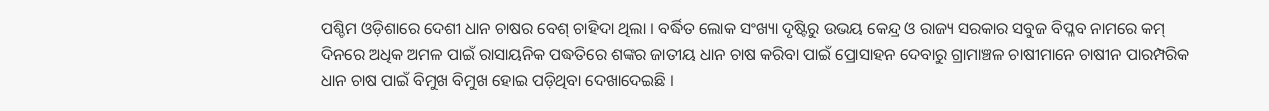ପଶ୍ଚିମ ଓଡ଼ିଶାରେ ଦେଶୀ ଧାନ ଚାଷର ବେଶ୍ ଚାହିଦା ଥିଲା । ବର୍ଦ୍ଧିତ ଲୋକ ସଂଖ୍ୟା ଦୃଷ୍ଟିରୁ ଉଭୟ କେନ୍ଦ୍ର ଓ ରାଜ୍ୟ ସରକାର ସବୁଜ ବିପ୍ଳବ ନାମରେ କମ୍ ଦିନରେ ଅଧିକ ଅମଳ ପାଇଁ ରାସାୟନିକ ପଦ୍ଧତିରେ ଶଙ୍କର ଜାତୀୟ ଧାନ ଚାଷ କରିବା ପାଇଁ ପ୍ରୋସାହନ ଦେବାରୁ ଗ୍ରାମାଞ୍ଚଳ ଚାଷୀମାନେ ଚାଷୀନ ପାରମ୍ପରିକ ଧାନ ଚାଷ ପାଇଁ ବିମୁଖ ବିମୁଖ ହୋଇ ପଡ଼ିଥିବା ଦେଖାଦେଇଛି ।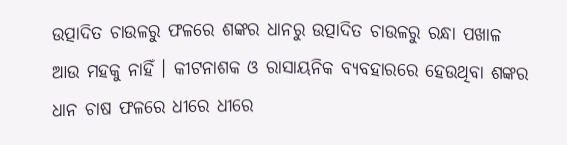ଉତ୍ପାଦିତ ଚାଉଳରୁ ଫଳରେ ଶଙ୍କର ଧାନରୁ ଉତ୍ପାଦିତ ଚାଉଳରୁ ରନ୍ଧା ପଖାଳ ଆଉ ମହକୁ ନାହିଁ । କୀଟନାଶକ ଓ ରାସାୟନିକ ବ୍ୟବହାରରେ ହେଉଥିବା ଶଙ୍କର ଧାନ ଚାଷ ଫଳରେ ଧୀରେ ଧୀରେ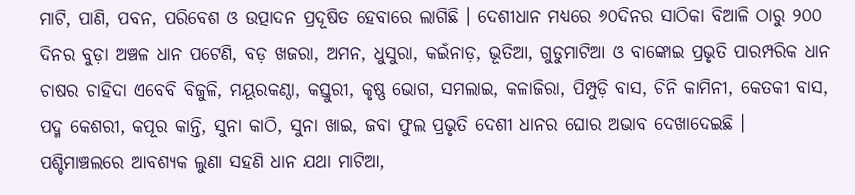ମାଟି, ପାଣି, ପବନ, ପରିବେଶ ଓ ଉତ୍ପାଦନ ପ୍ରଦୂଷିତ ହେବାରେ ଲାଗିଛି । ଦେଶୀଧାନ ମଧ୍ୟରେ ୬୦ଦିନର ସାଠିକା ବିଆଳି ଠାରୁ ୨୦୦ ଦିନର ବୁଡ଼ା ଅଞ୍ଚଳ ଧାନ ପଟେଣି, ବଡ଼ ଖଜରା, ଅମନ, ଧୁସୁରା, କଇଁନାଡ଼, ଭୂତିଆ, ଗୁଡୁମାଟିଆ ଓ ବାଙ୍କୋଇ ପ୍ରଭୃତି ପାରମ୍ପରିକ ଧାନ ଚାଷର ଚାହିଦା ଏବେବି ବିଜୁଳି, ମୟୂରକଣ୍ଠା, କସ୍ତୁରୀ, କୃଷ୍ଣ ଭୋଗ, ସମଲାଇ, କଳାଜିରା, ପିମ୍ପୁଡ଼ି ବାସ, ଚିନି କାମିନୀ, କେତକୀ ବାସ, ପଦ୍ମ କେଶରୀ, କପୂର କାନ୍ତି, ସୁନା କାଠି, ସୁନା ଖାଇ, ଜବା ଫୁଲ ପ୍ରଭୃତି ଦେଶୀ ଧାନର ଘୋର ଅଭାବ ଦେଖାଦେଇଛି । ପଶ୍ଚିମାଞ୍ଚଲରେ ଆବଶ୍ୟକ ଲୁଣା ସହଣି ଧାନ ଯଥା ମାଟିଆ,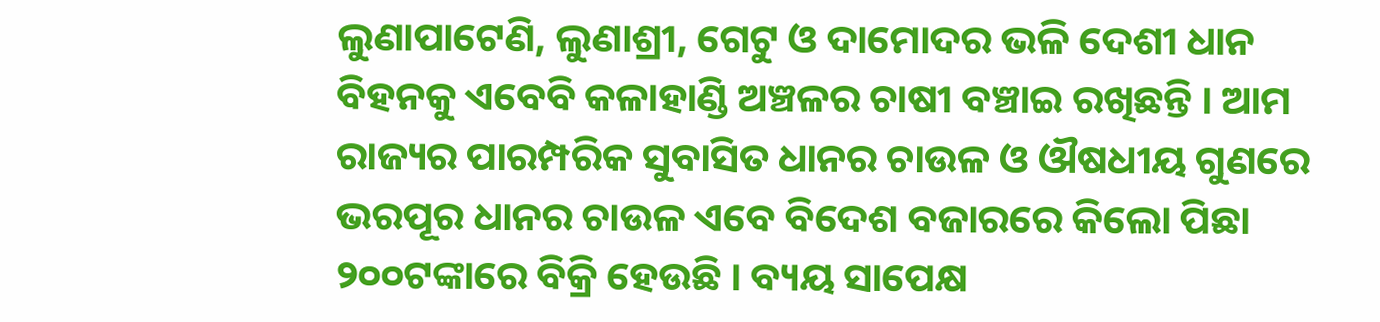ଲୁଣାପାଟେଣି, ଲୁଣାଶ୍ରୀ, ଗେଟୁ ଓ ଦାମୋଦର ଭଳି ଦେଶୀ ଧାନ ବିହନକୁ ଏବେବି କଳାହାଣ୍ଡି ଅଞ୍ଚଳର ଚାଷୀ ବଞ୍ଚାଇ ରଖିଛନ୍ତି । ଆମ ରାଜ୍ୟର ପାରମ୍ପରିକ ସୁବାସିତ ଧାନର ଚାଉଳ ଓ ଔଷଧୀୟ ଗୁଣରେ ଭରପୂର ଧାନର ଚାଉଳ ଏବେ ବିଦେଶ ବଜାରରେ କିଲୋ ପିଛା ୨୦୦ଟଙ୍କାରେ ବିକ୍ରି ହେଉଛି । ବ୍ୟୟ ସାପେକ୍ଷ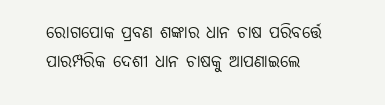ରୋଗପୋକ ପ୍ରବଣ ଶଙ୍କାର ଧାନ ଚାଷ ପରିବର୍ତ୍ତେ ପାରମ୍ପରିକ ଦେଶୀ ଧାନ ଚାଷକୁ ଆପଣାଇଲେ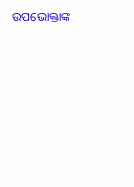ଉପଭୋକ୍ତାଙ୍କ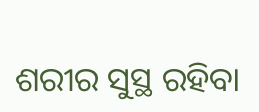ଶରୀର ସୁସ୍ଥ ରହିବା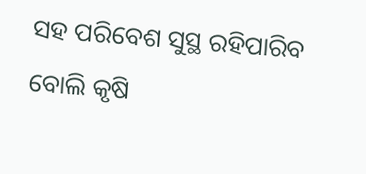ସହ ପରିବେଶ ସୁସ୍ଥ ରହିପାରିବ ବୋଲି କୃଷି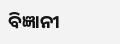ବିଜ୍ଞାନୀ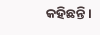କହିଛନ୍ତି ।